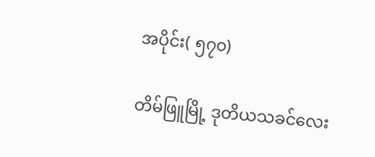အပိုင်း( ၅၇၀)

တိမ်ဖြူမြို့ ဒုတိယသခင်လေး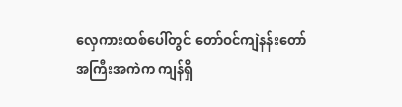လှေကားထစ်ပေါ်တွင် တော်ဝင်ကျဲနန်းတော် အကြီးအကဲက ကျန်ရှိ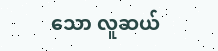သော လူဆယ်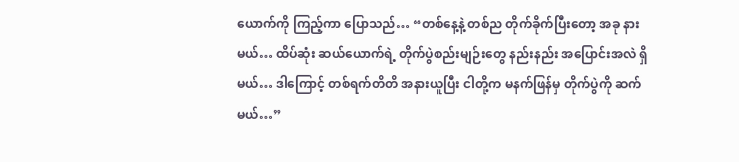ယောက်ကို ကြည့်ကာ ပြောသည်… “တစ်နေ့နဲ့ တစ်ည တိုက်ခိုက်ပြီးတော့ အခု နားမယ်… ထိပ်ဆုံး ဆယ်ယောက်ရဲ့ တိုက်ပွဲစည်းမျဉ်းတွေ နည်းနည်း အပြောင်းအလဲ ရှိမယ်… ဒါကြောင့် တစ်ရက်တိတိ အနားယူပြီး ငါတို့က မနက်ဖြန်မှ တိုက်ပွဲကို ဆက်မယ်…”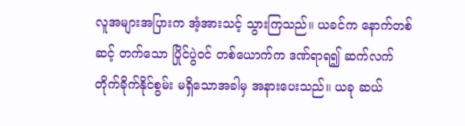လူအများအပြားက အံ့အားသင့် သွားကြသည်။ ယခင်က နောက်တစ်ဆင့် တက်သော ပြိုင်ပွဲဝင် တစ်ယောက်က ဒဏ်ရာရ၍ ဆက်လက် တိုက်ခိုက်နိုင်စွမ်း မရှိသောအခါမှ အနားပေးသည်။ ယခု ဆယ်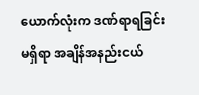ယောက်လုံးက ဒဏ်ရာရခြင်း မရှိရာ အချိန်အနည်းငယ်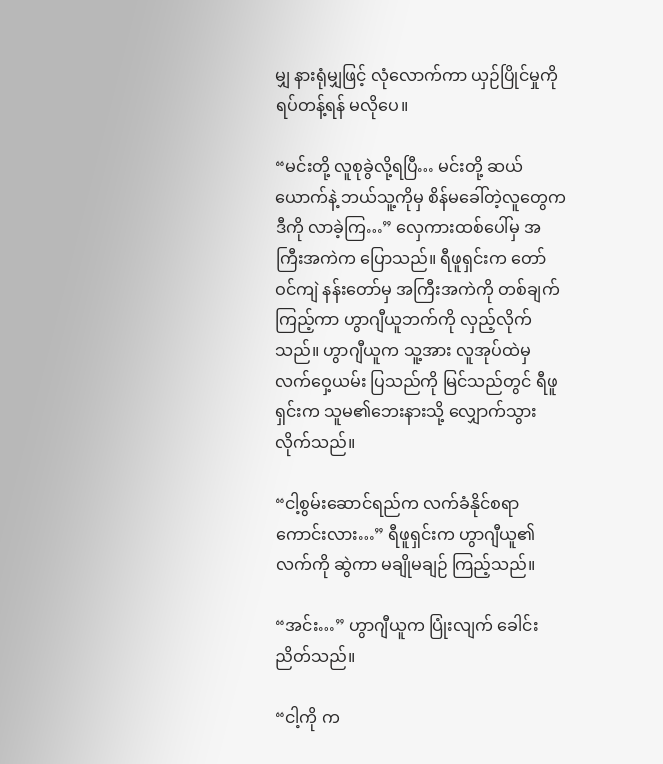မျှ နားရုံမျှဖြင့် လုံလောက်ကာ ယှဉ်ပြိုင်မှုကို ရပ်တန့်ရန် မလိုပေ။

“မင်းတို့ လူစုခွဲလို့ရပြီ… မင်းတို့ ဆယ်ယောက်နဲ့ ဘယ်သူ့ကိုမှ စိန်မခေါ်တဲ့လူတွေက ဒီကို လာခဲ့ကြ…” လှေကားထစ်ပေါ်မှ အကြီးအကဲက ပြောသည်။ ရီဖူရှင်းက တော်ဝင်ကျဲ နန်းတော်မှ အကြီးအကဲကို တစ်ချက် ကြည့်ကာ ဟွာဂျီယူဘက်ကို လှည့်လိုက်သည်။ ဟွာဂျီယူက သူ့အား လူအုပ်ထဲမှ လက်ဝှေ့ယမ်း ပြသည်ကို မြင်သည်တွင် ရီဖူရှင်းက သူမ၏ဘေးနားသို့ လျှောက်သွား လိုက်သည်။

“ငါ့စွမ်းဆောင်ရည်က လက်ခံနိုင်စရာ ကောင်းလား…” ရီဖူရှင်းက ဟွာဂျီယူ၏လက်ကို ဆွဲကာ မချိုမချဉ် ကြည့်သည်။

“အင်း…” ဟွာဂျီယူက ပြုံးလျက် ခေါင်းညိတ်သည်။

“ငါ့ကို က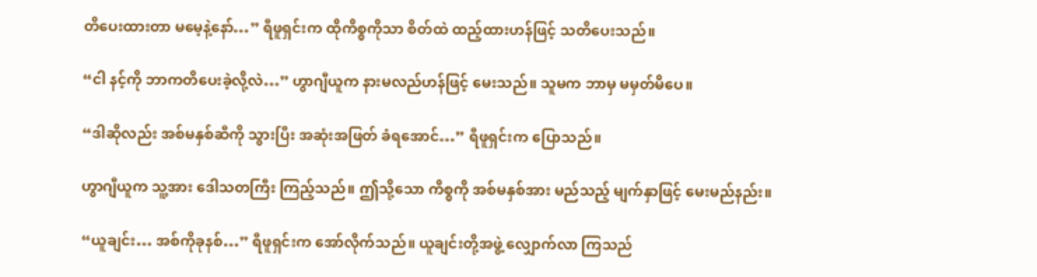တိပေးထားတာ မမေ့နဲ့နော်…” ရီဖူရှင်းက ထိုကိစ္စကိုသာ စိတ်ထဲ ထည့်ထားဟန်ဖြင့် သတိပေးသည်။

“ငါ နင့်ကို ဘာကတိပေးခဲ့လို့လဲ…” ဟွာဂျီယူက နားမလည်ဟန်ဖြင့် မေးသည်။ သူမက ဘာမှ မမှတ်မိပေ။

“ဒါဆိုလည်း အစ်မနှစ်ဆီကို သွားပြီး အဆုံးအဖြတ် ခံရအောင်…” ရီဖူရှင်းက ပြောသည်။

ဟွာဂျီယူက သူ့အား ဒေါသတကြီး ကြည့်သည်။ ဤသို့သော ကိစ္စကို အစ်မနှစ်အား မည်သည့် မျက်နှာဖြင့် မေးမည်နည်း။

“ယူချင်း… အစ်ကိုခုနစ်…” ရီဖူရှင်းက အော်လိုက်သည်။ ယူချင်းတို့အဖွဲ့ လျှောက်လာ ကြသည်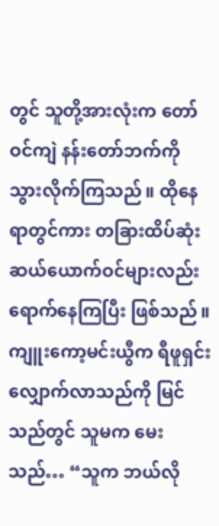တွင် သူတို့အားလုံးက တော်ဝင်ကျဲ နန်းတော်ဘက်ကို သွားလိုက်ကြသည်။ ထိုနေရာတွင်ကား တခြားထိပ်ဆုံး ဆယ်ယောက်ဝင်များလည်း ရောက်နေကြပြီး ဖြစ်သည်။ ကျူးကော့မင်းယွီက ရီဖူရှင်း လျှောက်လာသည်ကို မြင်သည်တွင် သူမက မေးသည်… “သူက ဘယ်လို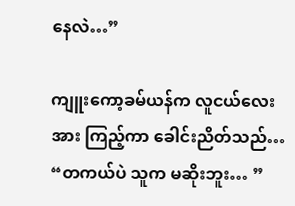နေလဲ…”

ကျူးကော့ခမ်ယန်က လူငယ်လေးအား ကြည့်ကာ ခေါင်းညိတ်သည်… “တကယ်ပဲ သူက မဆိုးဘူး… ”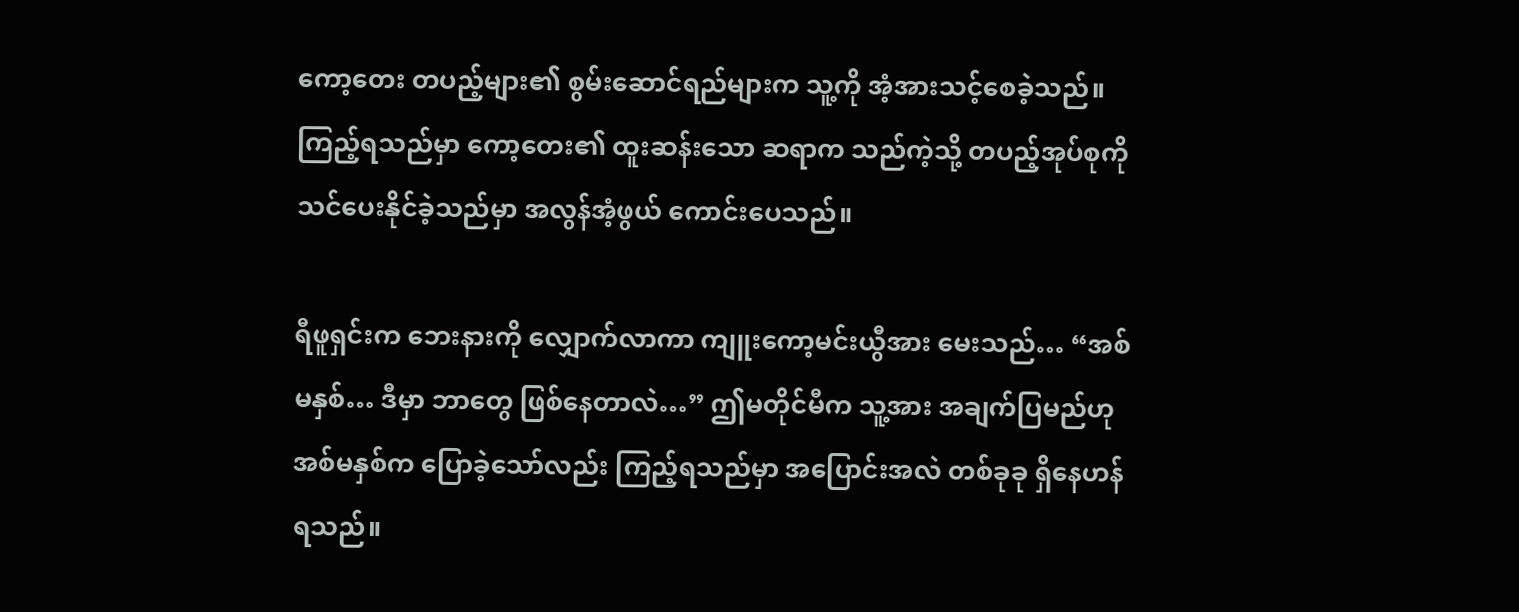ကော့တေး တပည့်များ၏ စွမ်းဆောင်ရည်များက သူ့ကို အံ့အားသင့်စေခဲ့သည်။ ကြည့်ရသည်မှာ ကော့တေး၏ ထူးဆန်းသော ဆရာက သည်ကဲ့သို့ တပည့်အုပ်စုကို သင်ပေးနိုင်ခဲ့သည်မှာ အလွန်အံ့ဖွယ် ကောင်းပေသည်။

ရီဖူရှင်းက ဘေးနားကို လျှောက်လာကာ ကျူးကော့မင်းယွီအား မေးသည်… “အစ်မနှစ်… ဒီမှာ ဘာတွေ ဖြစ်နေတာလဲ…” ဤမတိုင်မီက သူ့အား အချက်ပြမည်ဟု အစ်မနှစ်က ပြောခဲ့သော်လည်း ကြည့်ရသည်မှာ အပြောင်းအလဲ တစ်ခုခု ရှိနေဟန်ရသည်။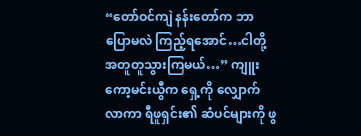“တော်ဝင်ကျဲ နန်းတော်က ဘာပြောမလဲ ကြည့်ရအောင်…ငါတို့ အတူတူသွားကြမယ်…” ကျူးကော့မင်းယွီက ရှေ့ကို လျှောက်လာကာ ရီဖူရှင်း၏ ဆံပင်များကို ဖွ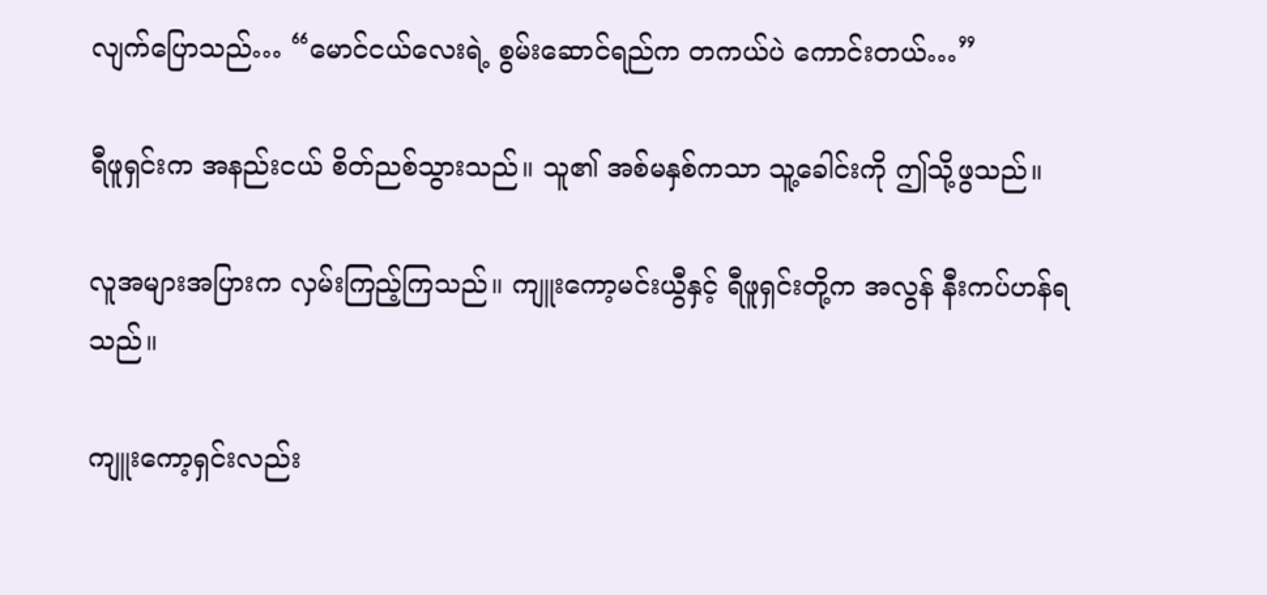လျက်ပြောသည်… “မောင်ငယ်လေးရဲ့ စွမ်းဆောင်ရည်က တကယ်ပဲ ကောင်းတယ်…”

ရီဖူရှင်းက အနည်းငယ် စိတ်ညစ်သွားသည်။ သူ၏ အစ်မနှစ်ကသာ သူ့ခေါင်းကို ဤသို့ဖွသည်။

လူအများအပြားက လှမ်းကြည့်ကြသည်။ ကျူးကော့မင်းယွီနှင့် ရီဖူရှင်းတို့က အလွန် နီးကပ်ဟန်ရသည်။

ကျူးကော့ရှင်းလည်း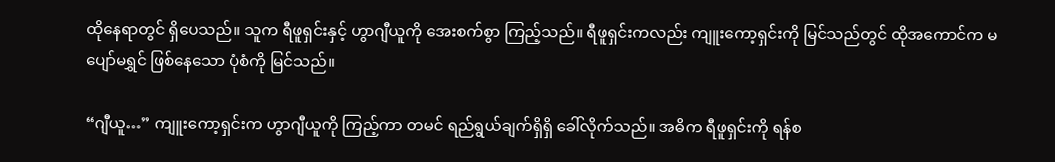ထိုနေရာတွင် ရှိပေသည်။ သူက ရီဖူရှင်းနှင့် ဟွာဂျီယူကို အေးစက်စွာ ကြည့်သည်။ ရီဖူရှင်းကလည်း ကျူးကော့ရှင်းကို မြင်သည်တွင် ထိုအကောင်က မပျော်မရွှင် ဖြစ်နေသော ပုံစံကို မြင်သည်။

“ဂျီယူ…” ကျူးကော့ရှင်းက ဟွာဂျီယူကို ကြည့်ကာ တမင် ရည်ရွယ်ချက်ရှိရှိ ခေါ်လိုက်သည်။ အဓိက ရီဖူရှင်းကို ရန်စ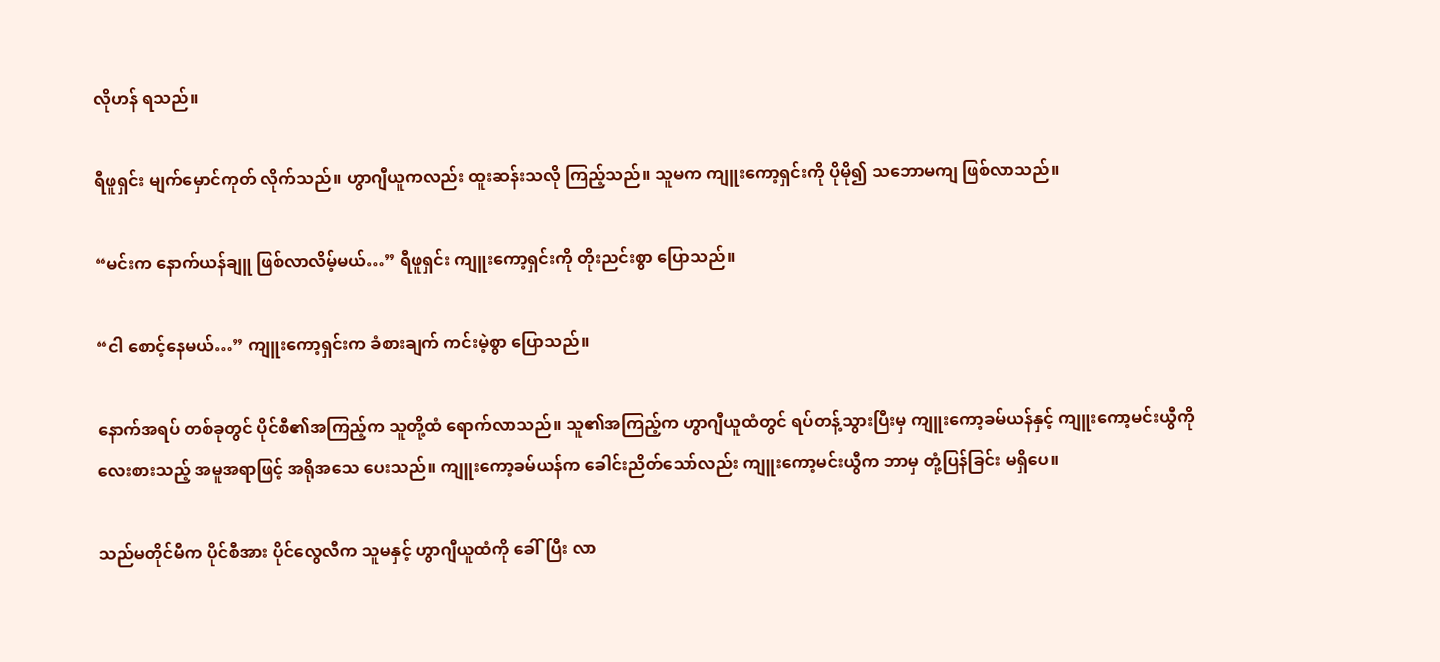လိုဟန် ရသည်။

ရီဖူရှင်း မျက်မှောင်ကုတ် လိုက်သည်။ ဟွာဂျီယူကလည်း ထူးဆန်းသလို ကြည့်သည်။ သူမက ကျူးကော့ရှင်းကို ပိုမို၍ သဘောမကျ ဖြစ်လာသည်။

“မင်းက နောက်ယန်ချူ ဖြစ်လာလိမ့်မယ်…” ရီဖူရှင်း ကျူးကော့ရှင်းကို တိုးညင်းစွာ ပြောသည်။

“ငါ စောင့်နေမယ်…” ကျူးကော့ရှင်းက ခံစားချက် ကင်းမဲ့စွာ ပြောသည်။

နောက်အရပ် တစ်ခုတွင် ပိုင်စီ၏အကြည့်က သူတို့ထံ ရောက်လာသည်။ သူ၏အကြည့်က ဟွာဂျီယူထံတွင် ရပ်တန့်သွားပြီးမှ ကျူးကော့ခမ်ယန်နှင့် ကျူးကော့မင်းယွီကို လေးစားသည့် အမူအရာဖြင့် အရိုအသေ ပေးသည်။ ကျူးကော့ခမ်ယန်က ခေါင်းညိတ်သော်လည်း ကျူးကော့မင်းယွီက ဘာမှ တုံ့ပြန်ခြင်း မရှိပေ။

သည်မတိုင်မီက ပိုင်စီအား ပိုင်လွေလီက သူမနှင့် ဟွာဂျီယူထံကို ခေါ်ပြီး လာ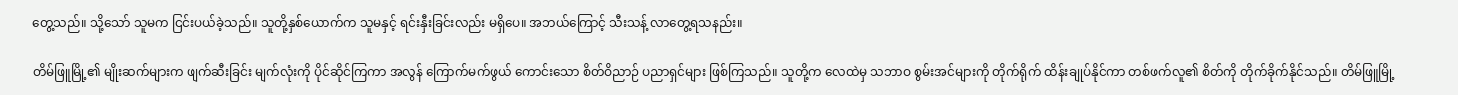တွေ့သည်။ သို့သော် သူမက ငြင်းပယ်ခဲ့သည်။ သူတို့နှစ်ယောက်က သူမနှင့် ရင်းနှီးခြင်းလည်း မရှိပေ။ အဘယ်ကြောင့် သီးသန့် လာတွေ့ရသနည်း။

တိမ်ဖြူမြို့၏ မျိုးဆက်များက ဖျက်ဆီးခြင်း မျက်လုံးကို ပိုင်ဆိုင်ကြကာ အလွန် ကြောက်မက်ဖွယ် ကောင်းသော စိတ်ဝိညာဉ် ပညာရှင်များ ဖြစ်ကြသည်။ သူတို့က လေထဲမှ သဘာဝ စွမ်းအင်များကို တိုက်ရိုက် ထိန်းချုပ်နိုင်ကာ တစ်ဖက်လူ၏ စိတ်ကို တိုက်ခိုက်နိုင်သည်။ တိမ်ဖြူမြို့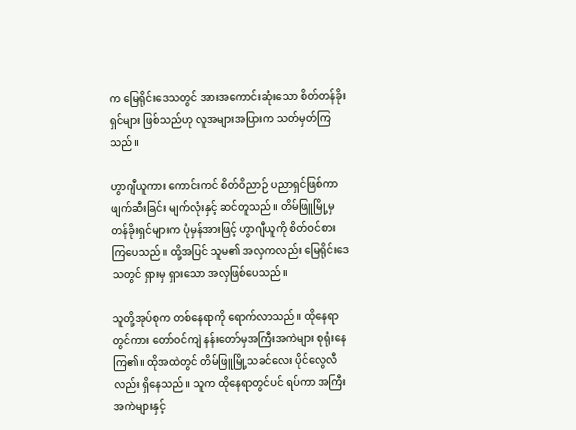က မြေရိုင်းဒေသတွင် အားအကောင်းဆုံးသော စိတ်တန်ခိုးရှင်များ ဖြစ်သည်ဟု လူအများအပြားက သတ်မှတ်ကြသည်။

ဟွာဂျီယူကား ကောင်းကင် စိတ်ဝိညာဉ် ပညာရှင်ဖြစ်ကာ ဖျက်ဆီးခြင်း မျက်လုံးနှင့် ဆင်တူသည်။ တိမ်ဖြူမြို့မှ တန်ခိုးရှင်များက ပုံမှန်အားဖြင့် ဟွာဂျီယူကို စိတ်ဝင်စား ကြပေသည်။ ထို့အပြင် သူမ၏ အလှကလည်း မြေရိုင်းဒေသတွင် ရှားမှ ရှားသော အလှဖြစ်ပေသည်။

သူတို့အုပ်စုက တစ်နေရာကို ရောက်လာသည်။ ထိုနေရာတွင်ကား တော်ဝင်ကျဲ နန်းတော်မှအကြီးအကဲများ စုရုံးနေကြ၏။ ထိုအထဲတွင် တိမ်ဖြူမြို့သခင်လေး ပိုင်လွေလီလည်း ရှိနေသည်။ သူက ထိုနေရာတွင်ပင် ရပ်ကာ အကြီးအကဲများနှင့်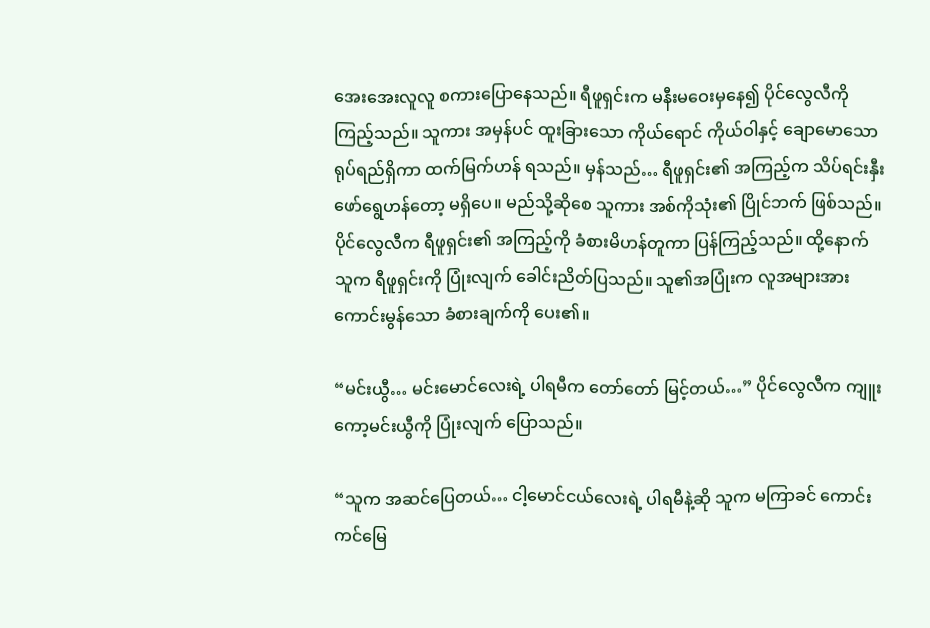အေးအေးလူလူ စကားပြောနေသည်။ ရီဖူရှင်းက မနီးမဝေးမှနေ၍ ပိုင်လွေလီကို ကြည့်သည်။ သူကား အမှန်ပင် ထူးခြားသော ကိုယ်ရောင် ကိုယ်ဝါနှင့် ချောမောသော ရုပ်ရည်ရှိကာ ထက်မြက်ဟန် ရသည်။ မှန်သည်… ရီဖူရှင်း၏ အကြည့်က သိပ်ရင်းနှီး ဖော်ရွေဟန်တော့ မရှိပေ။ မည်သို့ဆိုစေ သူကား အစ်ကိုသုံး၏ ပြိုင်ဘက် ဖြစ်သည်။ ပိုင်လွေလီက ရီဖူရှင်း၏ အကြည့်ကို ခံစားမိဟန်တူကာ ပြန်ကြည့်သည်။ ထို့နောက် သူက ရီဖူရှင်းကို ပြုံးလျက် ခေါင်းညိတ်ပြသည်။ သူ၏အပြုံးက လူအများအား ကောင်းမွန်သော ခံစားချက်ကို ပေး၏။

“မင်းယွီ… မင်းမောင်လေးရဲ့ ပါရမီက တော်တော် မြင့်တယ်…” ပိုင်လွေလီက ကျူးကော့မင်းယွီကို ပြုံးလျက် ပြောသည်။

“သူက အဆင်ပြေတယ်… ငါ့မောင်ငယ်လေးရဲ့ ပါရမီနဲ့ဆို သူက မကြာခင် ကောင်းကင်မြေ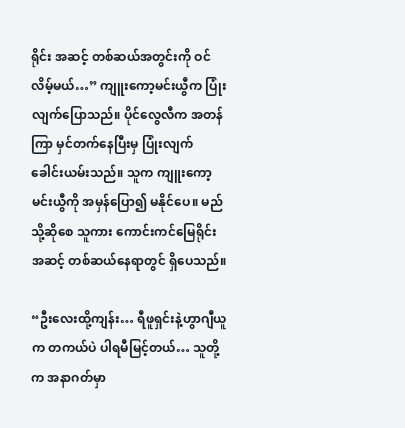ရိုင်း အဆင့် တစ်ဆယ်အတွင်းကို ဝင်လိမ့်မယ်…” ကျူးကော့မင်းယွီက ပြုံးလျက်ပြောသည်။ ပိုင်လွေလီက အတန်ကြာ မှင်တက်နေပြီးမှ ပြုံးလျက် ခေါင်းယမ်းသည်။ သူက ကျူးကော့မင်းယွီကို အမှန်ပြော၍ မနိုင်ပေ။ မည်သို့ဆိုစေ သူကား ကောင်းကင်မြေရိုင်း အဆင့် တစ်ဆယ်နေရာတွင် ရှိပေသည်။

“ဦးလေးထို့ကျန်း… ရီဖူရှင်းနဲ့ဟွာဂျီယူက တကယ်ပဲ ပါရမီမြင့်တယ်… သူတို့က အနာဂတ်မှာ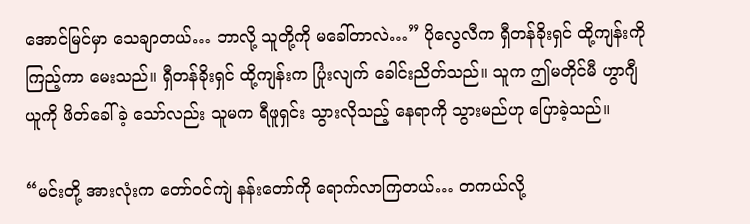အောင်မြင်မှာ သေချာတယ်… ဘာလို့ သူတို့ကို မခေါ်တာလဲ…” ပိုလွေလီက ရှီတန်ခိုးရှင် ထို့ကျန်းကို ကြည့်ကာ မေးသည်။ ရှီတန်ခိုးရှင် ထို့ကျန်းက ပြုံးလျက် ခေါင်းညိတ်သည်။ သူက ဤမတိုင်မီ ဟွာဂျီယူကို ဖိတ်ခေါ်ခဲ့ သော်လည်း သူမက ရီဖူရှင်း သွားလိုသည့် နေရာကို သွားမည်ဟု ပြောခဲ့သည်။

“မင်းတို့ အားလုံးက တော်ဝင်ကျဲ နန်းတော်ကို ရောက်လာကြတယ်… တကယ်လို့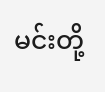မင်းတို့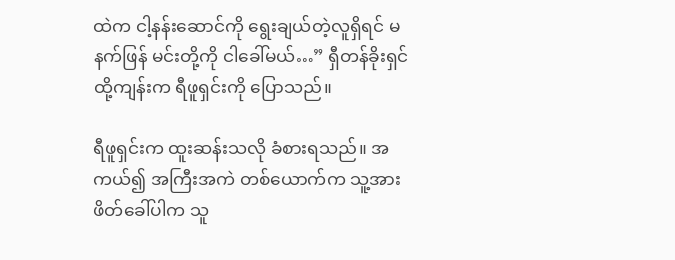ထဲက ငါ့နန်းဆောင်ကို ရွေးချယ်တဲ့လူရှိရင် မနက်ဖြန် မင်းတို့ကို ငါခေါ်မယ်…” ရှီတန်ခိုးရှင် ထို့ကျန်းက ရီဖူရှင်းကို ပြောသည်။

ရီဖူရှင်းက ထူးဆန်းသလို ခံစားရသည်။ အကယ်၍ အကြီးအကဲ တစ်ယောက်က သူ့အား ဖိတ်ခေါ်ပါက သူ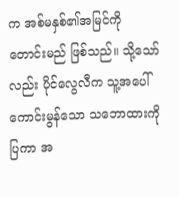က အစ်မနှစ်၏အမြင်ကို တောင်းမည် ဖြစ်သည်။ သို့သော်လည်း ပိုင်လွေလီက သူ့အပေါ် ကောင်းမွန်သော သဘောထားကို ပြကာ အ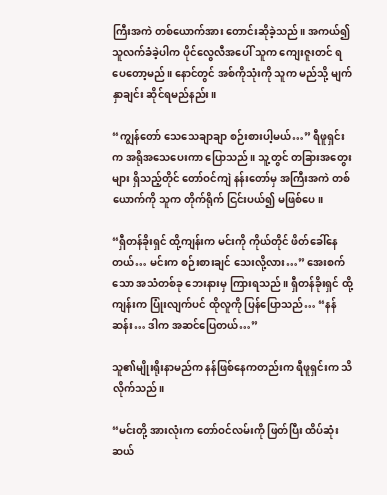ကြီးအကဲ တစ်ယောက်အား တောင်းဆိုခဲ့သည်။ အကယ်၍ သူလက်ခံခဲ့ပါက ပိုင်လွေလီအပေါ် သူက ကျေးဇူးတင် ရပေတော့မည်။ နောင်တွင် အစ်ကိုသုံးကို သူက မည်သို့ မျက်နှာချင်း ဆိုင်ရမည်နည်း။

“ကျွန်တော် သေသေချာချာ စဉ်းစားပါ့မယ်…” ရီဖူရှင်းက အရိုအသေပေးကာ ပြောသည်။ သူ့တွင် တခြားအတွေးများ ရှိသည့်တိုင် တော်ဝင်ကျဲ နန်းတော်မှ အကြီးအကဲ တစ်ယောက်ကို သူက တိုက်ရိုက် ငြင်းပယ်၍ မဖြစ်ပေ။

“ရှီတန်ခိုးရှင် ထို့ကျန်းက မင်းကို ကိုယ်တိုင် ဖိတ်ခေါ်နေတယ်… မင်းက စဉ်းစားချင် သေးလို့လား…” အေးစက်သော အသံတစ်ခု ဘေးနားမှ ကြားရသည်။ ရှီတန်ခိုးရှင် ထို့ကျန်းက ပြုံးလျက်ပင် ထိုလူကို ပြန်ပြောသည်… “နန်ဆန်း… ဒါက အဆင်ပြေတယ်…”

သူ၏မျိုးရိုးနာမည်က နန်ဖြစ်နေကတည်းက ရီဖူရှင်းက သိလိုက်သည်။

“မင်းတို့ အားလုံးက တော်ဝင်လမ်းကို ဖြတ်ပြီး ထိပ်ဆုံး ဆယ်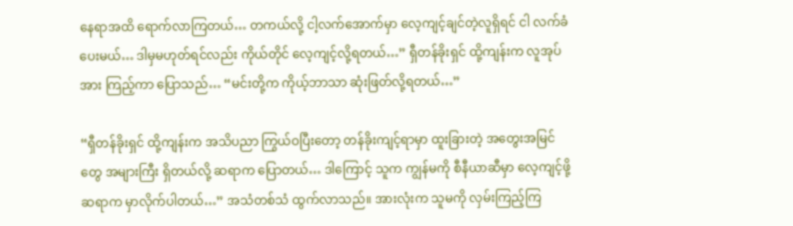နေရာအထိ ရောက်လာကြတယ်… တကယ်လို့ ငါ့လက်အောက်မှာ လေ့ကျင့်ချင်တဲ့လူရှိရင် ငါ လက်ခံပေးမယ်… ဒါမှမဟုတ်ရင်လည်း ကိုယ်တိုင် လေ့ကျင့်လို့ရတယ်…” ရှီတန်ခိုးရှင် ထို့ကျန်းက လူအုပ်အား ကြည့်ကာ ပြောသည်… “မင်းတို့က ကိုယ့်ဘာသာ ဆုံးဖြတ်လို့ရတယ်…”

“ရှီတန်ခိုးရှင် ထို့ကျန်းက အသိပညာ ကြွယ်ဝပြီးတော့ တန်ခိုးကျင့်ရာမှာ ထူးခြားတဲ့ အတွေးအမြင်တွေ အများကြီး ရှိတယ်လို့ ဆရာက ပြောတယ်… ဒါကြောင့် သူက ကျွန်မကို စီနီယာဆီမှာ လေ့ကျင့်ဖို့ ဆရာက မှာလိုက်ပါတယ်…” အသံတစ်သံ ထွက်လာသည်။ အားလုံးက သူမကို လှမ်းကြည့်ကြ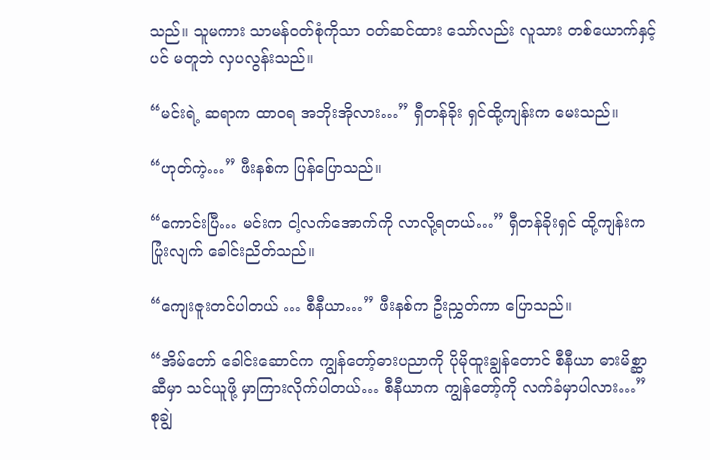သည်။ သူမကား သာမန်ဝတ်စုံကိုသာ ဝတ်ဆင်ထား သော်လည်း လူသား တစ်ယောက်နှင့်ပင် မတူဘဲ လှပလွန်းသည်။

“မင်းရဲ့ ဆရာက ထာဝရ အဘိုးအိုလား…” ရှီတန်ခိုး ရှင်ထို့ကျန်းက မေးသည်။

“ဟုတ်ကဲ့…” ဖီးနစ်က ပြန်ပြောသည်။

“ကောင်းပြီ… မင်းက ငါ့လက်အောက်ကို လာလို့ရတယ်…” ရှီတန်ခိုးရှင် ထို့ကျန်းက ပြုံးလျက် ခေါင်းညိတ်သည်။

“ကျေးဇူးတင်ပါတယ် … စီနီယာ…” ဖီးနစ်က ဦးညွှတ်ကာ ပြောသည်။

“အိမ်တော် ခေါင်းဆောင်က ကျွန်တော့်ဓားပညာကို ပိုမိုထူးချွန်တောင် စီနီယာ ဓားမိစ္ဆာဆီမှာ သင်ယူဖို့ မှာကြားလိုက်ပါတယ်… စီနီယာက ကျွန်တော့်ကို လက်ခံမှာပါလား…” စုချွဲ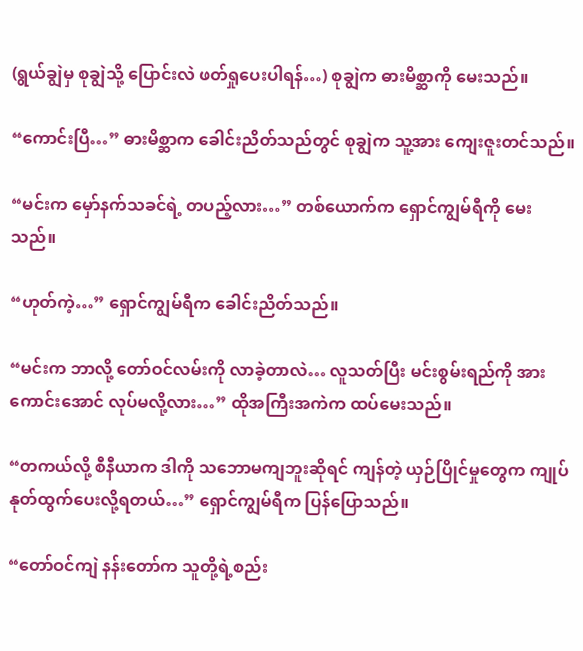(ရွယ်ချွဲမှ စုချွဲသို့ ပြောင်းလဲ ဖတ်ရှုပေးပါရန်…) စုချွဲက ဓားမိစ္ဆာကို မေးသည်။

“ကောင်းပြီ…” ဓားမိစ္ဆာက ခေါင်းညိတ်သည်တွင် စုချွဲက သူ့အား ကျေးဇူးတင်သည်။

“မင်းက မှော်နက်သခင်ရဲ့ တပည့်လား…” တစ်ယောက်က ရှောင်ကျွမ်ရီကို မေးသည်။

“ဟုတ်ကဲ့…” ရှောင်ကျွမ်ရီက ခေါင်းညိတ်သည်။

“မင်းက ဘာလို့ တော်ဝင်လမ်းကို လာခဲ့တာလဲ… လူသတ်ပြီး မင်းစွမ်းရည်ကို အားကောင်းအောင် လုပ်မလို့လား…” ထိုအကြီးအကဲက ထပ်မေးသည်။

“တကယ်လို့ စီနီယာက ဒါကို သဘောမကျဘူးဆိုရင် ကျန်တဲ့ ယှဉ်ပြိုင်မှုတွေက ကျုပ် နုတ်ထွက်ပေးလို့ရတယ်…” ရှောင်ကျွမ်ရီက ပြန်ပြောသည်။

“တော်ဝင်ကျဲ နန်းတော်က သူတို့ရဲ့စည်း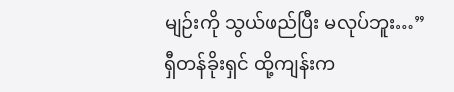မျဉ်းကို သွယ်ဖည်ပြီး မလုပ်ဘူး…” ရှီတန်ခိုးရှင် ထို့ကျန်းက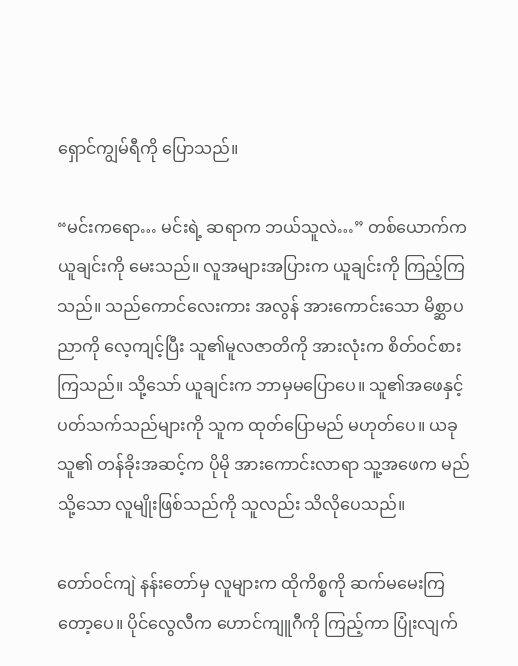ရှောင်ကျွမ်ရီကို ပြောသည်။

“မင်းကရော… မင်းရဲ့ ဆရာက ဘယ်သူလဲ…” တစ်ယောက်က ယူချင်းကို မေးသည်။ လူအများအပြားက ယူချင်းကို ကြည့်ကြသည်။ သည်ကောင်လေးကား အလွန် အားကောင်းသော မိစ္ဆာပညာကို လေ့ကျင့်ပြီး သူ၏မူလဇာတိကို အားလုံးက စိတ်ဝင်စားကြသည်။ သို့သော် ယူချင်းက ဘာမှမပြောပေ။ သူ၏အဖေနှင့် ပတ်သက်သည်များကို သူက ထုတ်ပြောမည် မဟုတ်ပေ။ ယခု သူ၏ တန်ခိုးအဆင့်က ပိုမို အားကောင်းလာရာ သူ့အဖေက မည်သို့သော လူမျိုးဖြစ်သည်ကို သူလည်း သိလိုပေသည်။

တော်ဝင်ကျဲ နန်းတော်မှ လူများက ထိုကိစ္စကို ဆက်မမေးကြတော့ပေ။ ပိုင်လွေလီက ဟောင်ကျူဂီကို ကြည့်ကာ ပြုံးလျက်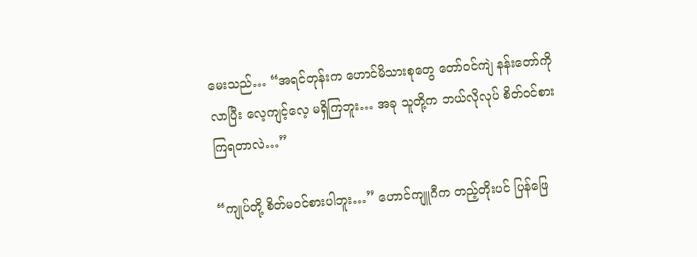မေးသည်… “အရင်တုန်းက ဟောင်မိသားစုတွေ တော်ဝင်ကျဲ နန်းတော်ကို လာပြီး လေ့ကျင့်လေ့ မရှိကြဘူး… အခု သူတို့က ဘယ်လိုလုပ် စိတ်ဝင်စား ကြရတာလဲ…”

“ကျုပ်တို့ စိတ်မဝင်စားပါဘူး…” ဟောင်ကျူဂီက တည့်တိုးပင် ပြန်ဖြေ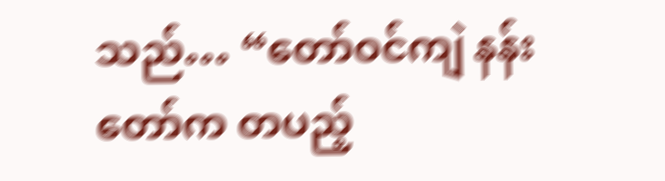သည်… “တော်ဝင်ကျဲ နန်းတော်က တပည့်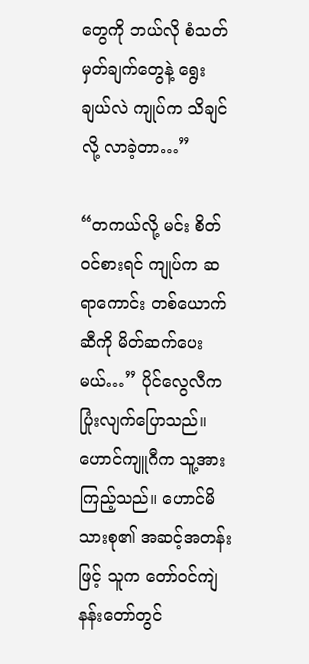တွေကို ဘယ်လို စံသတ်မှတ်ချက်တွေနဲ့ ရွေးချယ်လဲ ကျုပ်က သိချင်လို့ လာခဲ့တာ…”

“တကယ်လို့ မင်း စိတ်ဝင်စားရင် ကျုပ်က ဆရာကောင်း တစ်ယောက်ဆီကို မိတ်ဆက်ပေးမယ်…” ပိုင်လွေလီက ပြုံးလျက်ပြောသည်။ ဟောင်ကျူဂီက သူ့အား ကြည့်သည်။ ဟောင်မိသားစု၏ အဆင့်အတန်းဖြင့် သူက တော်ဝင်ကျဲ နန်းတော်တွင်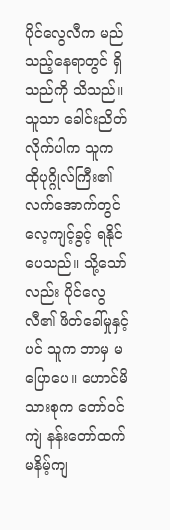ပိုင်လွေလီက မည်သည့်နေရာတွင် ရှိသည်ကို သိသည်။ သူသာ ခေါင်းညိတ်လိုက်ပါက သူက ထိုပုဂ္ဂိုလ်ကြီး၏ လက်အောက်တွင် လေ့ကျင့်ခွင့် ရနိုင်ပေသည်။ သို့သော်လည်း ပိုင်လွေလီ၏ ဖိတ်ခေါ်မှုနှင့်ပင် သူက ဘာမှ မပြောပေ။ ဟောင်မိသားစုက တော်ဝင်ကျဲ နန်းတော်ထက် မနိမ့်ကျ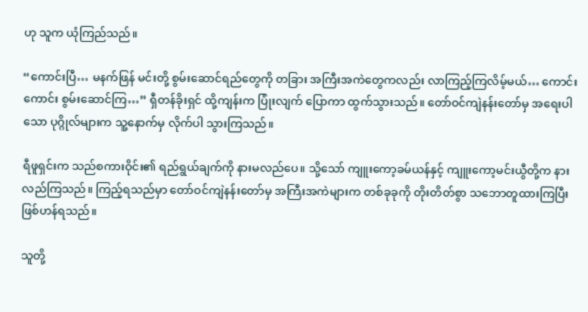ဟု သူက ယုံကြည်သည်။

“ကောင်းပြီ… မနက်ဖြန် မင်းတို့ စွမ်းဆောင်ရည်တွေကို တခြား အကြီးအကဲတွေကလည်း လာကြည့်ကြလိမ့်မယ်… ကောင်းကောင်း စွမ်းဆောင်ကြ…” ရှီတန်ခိုးရှင် ထို့ကျန်းက ပြုံးလျက် ပြောကာ ထွက်သွားသည်။ တော်ဝင်ကျဲနန်းတော်မှ အရေးပါသော ပုဂ္ဂိုလ်များက သူ့နောက်မှ လိုက်ပါ သွားကြသည်။

ရီဖူရှင်းက သည်စကားဝိုင်း၏ ရည်ရွယ်ချက်ကို နားမလည်ပေ။ သို့သော် ကျူးကော့ခမ်ယန်နှင့် ကျူးကော့မင်းယွီတို့က နားလည်ကြသည်။ ကြည့်ရသည်မှာ တော်ဝင်ကျဲနန်းတော်မှ အကြီးအကဲများက တစ်ခုခုကို တိုးတိတ်စွာ သဘောတူထားကြပြီး ဖြစ်ဟန်ရသည်။

သူတို့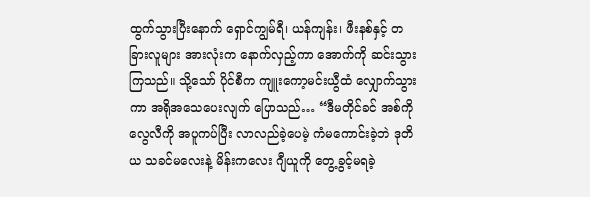ထွက်သွားပြီးနောက် ရှောင်ကျွမ်ရီ၊ ယန်ကျန်း၊ ဖီးနစ်နှင့် တခြားလူများ အားလုံးက နောက်လှည့်ကာ အောက်ကို ဆင်းသွားကြသည်။ သို့သော် ပိုင်စီက ကျူးကော့မင်းယွီထံ လျှောက်သွားကာ အရိုအသေပေးလျက် ပြောသည်… “ဒီမတိုင်ခင် အစ်ကိုလွေလီကို အပူကပ်ပြီး လာလည်ခဲ့ပေမဲ့ ကံမကောင်းခဲ့ဘဲ ဒုတိယ သခင်မလေးနဲ့ မိန်းကလေး ဂျီယူကို တွေ့ခွင့်မရခဲ့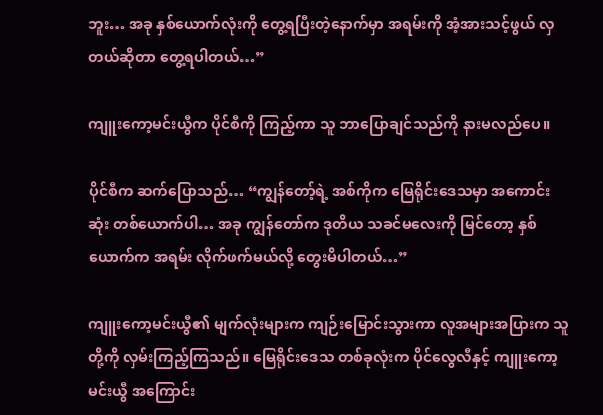ဘူး… အခု နှစ်ယောက်လုံးကို တွေ့ရပြီးတဲ့နောက်မှာ အရမ်းကို အံ့အားသင့်ဖွယ် လှတယ်ဆိုတာ တွေ့ရပါတယ်…”

ကျူးကော့မင်းယွီက ပိုင်စီကို ကြည့်ကာ သူ ဘာပြောချင်သည်ကို နားမလည်ပေ။

ပိုင်စီက ဆက်ပြောသည်… “ကျွန်တော့်ရဲ့ အစ်ကိုက မြေရိုင်းဒေသမှာ အကောင်းဆုံး တစ်ယောက်ပါ… အခု ကျွန်တော်က ဒုတိယ သခင်မလေးကို မြင်တော့ နှစ်ယောက်က အရမ်း လိုက်ဖက်မယ်လို့ တွေးမိပါတယ်…”

ကျူးကော့မင်းယွီ၏ မျက်လုံးများက ကျဉ်းမြောင်းသွားကာ လူအများအပြားက သူတို့ကို လှမ်းကြည့်ကြသည်။ မြေရိုင်းဒေသ တစ်ခုလုံးက ပိုင်လွေလီနှင့် ကျူးကော့မင်းယွီ အကြောင်း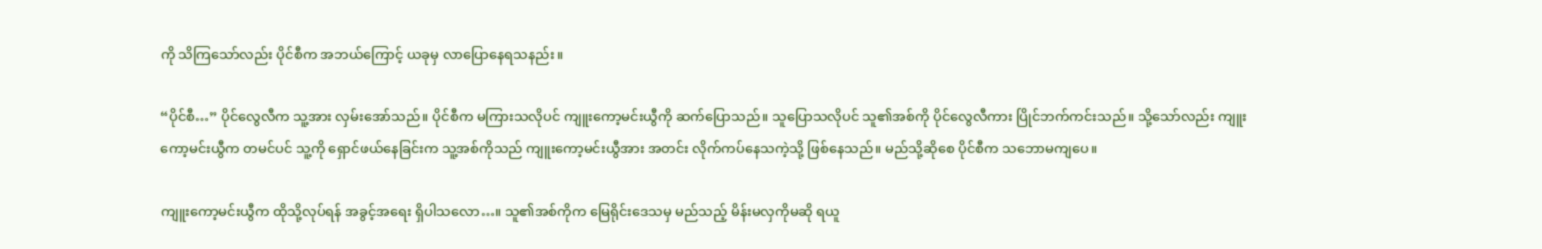ကို သိကြသော်လည်း ပိုင်စီက အဘယ်ကြောင့် ယခုမှ လာပြောနေရသနည်း။

“ပိုင်စီ…” ပိုင်လွေလီက သူ့အား လှမ်းအော်သည်။ ပိုင်စီက မကြားသလိုပင် ကျူးကော့မင်းယွီကို ဆက်ပြောသည်။ သူပြောသလိုပင် သူ၏အစ်ကို ပိုင်လွေလီကား ပြိုင်ဘက်ကင်းသည်။ သို့သော်လည်း ကျူးကော့မင်းယွီက တမင်ပင် သူ့ကို ရှောင်ဖယ်နေခြင်းက သူ့အစ်ကိုသည် ကျူးကော့မင်းယွီအား အတင်း လိုက်ကပ်နေသကဲ့သို့ ဖြစ်နေသည်။ မည်သို့ဆိုစေ ပိုင်စီက သဘောမကျပေ။

ကျူးကော့မင်းယွီက ထိုသို့လုပ်ရန် အခွင့်အရေး ရှိပါသလော…။ သူ၏အစ်ကိုက မြေရိုင်းဒေသမှ မည်သည့် မိန်းမလှကိုမဆို ရယူ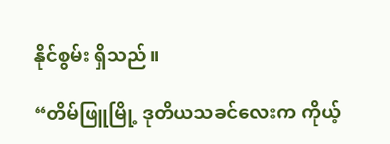နိုင်စွမ်း ရှိသည်။

“တိမ်ဖြူမြို့ ဒုတိယသခင်လေးက ကိုယ့်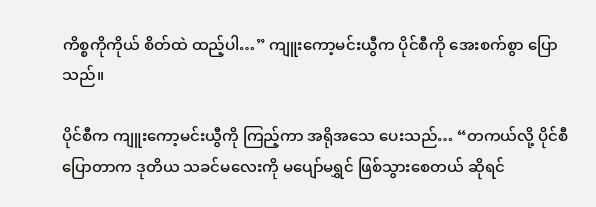ကိစ္စကိုကိုယ် စိတ်ထဲ ထည့်ပါ…” ကျူးကော့မင်းယွီက ပိုင်စီကို အေးစက်စွာ ပြောသည်။

ပိုင်စီက ကျူးကော့မင်းယွီကို ကြည့်ကာ အရိုအသေ ပေးသည်… “တကယ်လို့ ပိုင်စီ ပြောတာက ဒုတိယ သခင်မလေးကို မပျော်မရွှင် ဖြစ်သွားစေတယ် ဆိုရင်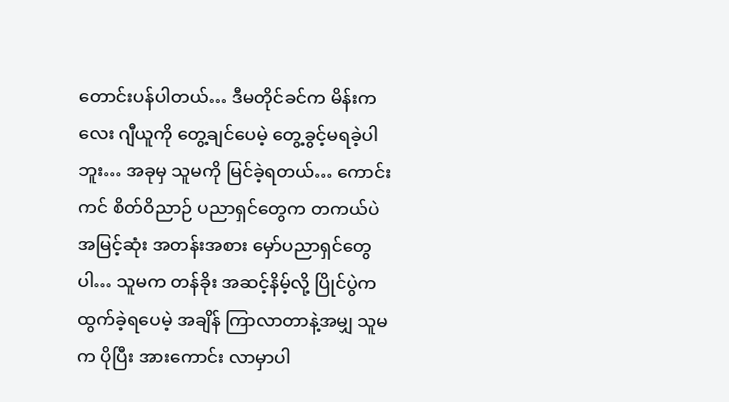တောင်းပန်ပါတယ်… ဒီမတိုင်ခင်က မိန်းကလေး ဂျီယူကို တွေ့ချင်ပေမဲ့ တွေ့ခွင့်မရခဲ့ပါဘူး… အခုမှ သူမကို မြင်ခဲ့ရတယ်… ကောင်းကင် စိတ်ဝိညာဉ် ပညာရှင်တွေက တကယ်ပဲ အမြင့်ဆုံး အတန်းအစား မှော်ပညာရှင်တွေပါ… သူမက တန်ခိုး အဆင့်နိမ့်လို့ ပြိုင်ပွဲက ထွက်ခဲ့ရပေမဲ့ အချိန် ကြာလာတာနဲ့အမျှ သူမက ပိုပြီး အားကောင်း လာမှာပါ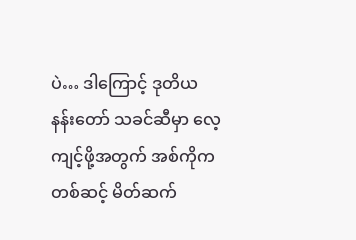ပဲ… ဒါကြောင့် ဒုတိယ နန်းတော် သခင်ဆီမှာ လေ့ကျင့်ဖို့အတွက် အစ်ကိုက တစ်ဆင့် မိတ်ဆက်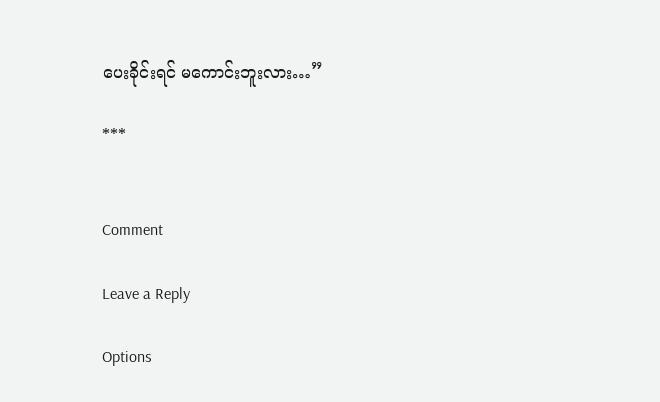ပေးခိုင်းရင် မကောင်းဘူးလား…”

***


Comment

Leave a Reply

Options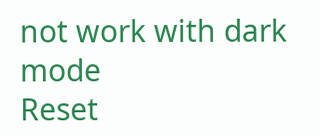not work with dark mode
Reset